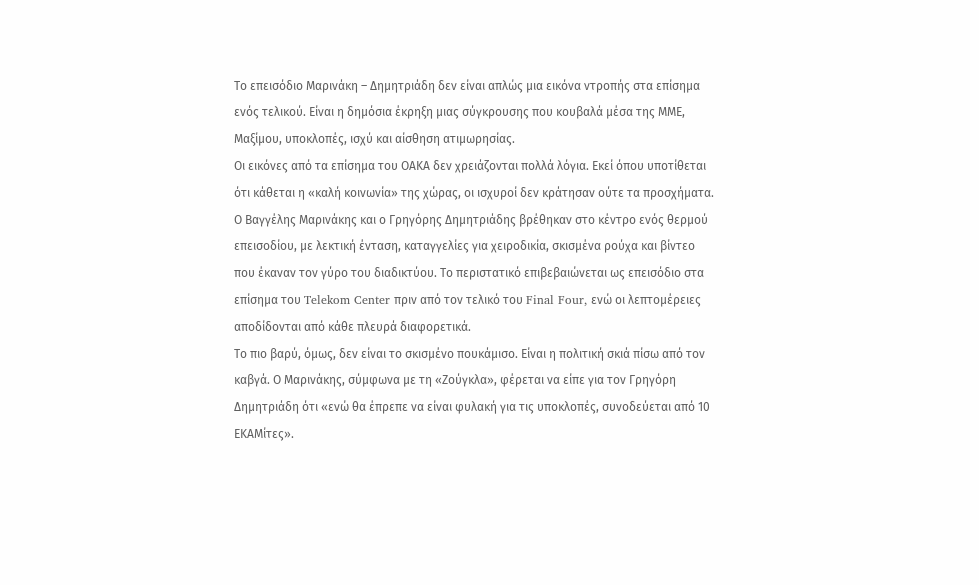Το επεισόδιο Μαρινάκη – Δημητριάδη δεν είναι απλώς μια εικόνα ντροπής στα επίσημα ενός τελικού. Είναι η δημόσια έκρηξη μιας σύγκρουσης που κουβαλά μέσα της ΜΜΕ, Μαξίμου, υποκλοπές, ισχύ και αίσθηση ατιμωρησίας.
Οι εικόνες από τα επίσημα του ΟΑΚΑ δεν χρειάζονται πολλά λόγια. Εκεί όπου υποτίθεται ότι κάθεται η «καλή κοινωνία» της χώρας, οι ισχυροί δεν κράτησαν ούτε τα προσχήματα. Ο Βαγγέλης Μαρινάκης και ο Γρηγόρης Δημητριάδης βρέθηκαν στο κέντρο ενός θερμού επεισοδίου, με λεκτική ένταση, καταγγελίες για χειροδικία, σκισμένα ρούχα και βίντεο που έκαναν τον γύρο του διαδικτύου. Το περιστατικό επιβεβαιώνεται ως επεισόδιο στα επίσημα του Telekom Center πριν από τον τελικό του Final Four, ενώ οι λεπτομέρειες αποδίδονται από κάθε πλευρά διαφορετικά.
Το πιο βαρύ, όμως, δεν είναι το σκισμένο πουκάμισο. Είναι η πολιτική σκιά πίσω από τον καβγά. Ο Μαρινάκης, σύμφωνα με τη «Ζούγκλα», φέρεται να είπε για τον Γρηγόρη Δημητριάδη ότι «ενώ θα έπρεπε να είναι φυλακή για τις υποκλοπές, συνοδεύεται από 10 ΕΚΑΜίτες».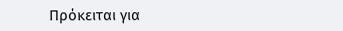Πρόκειται για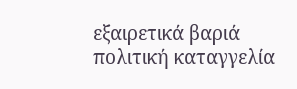εξαιρετικά βαριά πολιτική καταγγελία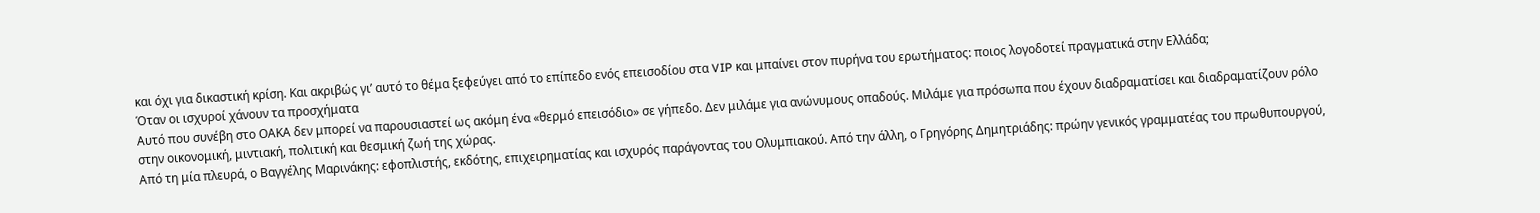και όχι για δικαστική κρίση. Και ακριβώς γι’ αυτό το θέμα ξεφεύγει από το επίπεδο ενός επεισοδίου στα VIP και μπαίνει στον πυρήνα του ερωτήματος: ποιος λογοδοτεί πραγματικά στην Ελλάδα;
Όταν οι ισχυροί χάνουν τα προσχήματα
Αυτό που συνέβη στο ΟΑΚΑ δεν μπορεί να παρουσιαστεί ως ακόμη ένα «θερμό επεισόδιο» σε γήπεδο. Δεν μιλάμε για ανώνυμους οπαδούς. Μιλάμε για πρόσωπα που έχουν διαδραματίσει και διαδραματίζουν ρόλο στην οικονομική, μιντιακή, πολιτική και θεσμική ζωή της χώρας.
Από τη μία πλευρά, ο Βαγγέλης Μαρινάκης: εφοπλιστής, εκδότης, επιχειρηματίας και ισχυρός παράγοντας του Ολυμπιακού. Από την άλλη, ο Γρηγόρης Δημητριάδης: πρώην γενικός γραμματέας του πρωθυπουργού,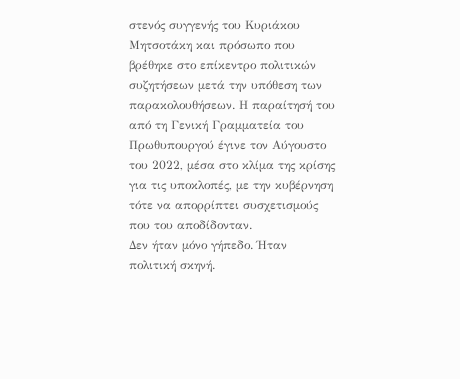στενός συγγενής του Κυριάκου Μητσοτάκη και πρόσωπο που βρέθηκε στο επίκεντρο πολιτικών συζητήσεων μετά την υπόθεση των παρακολουθήσεων. Η παραίτησή του από τη Γενική Γραμματεία του Πρωθυπουργού έγινε τον Αύγουστο του 2022, μέσα στο κλίμα της κρίσης για τις υποκλοπές, με την κυβέρνηση τότε να απορρίπτει συσχετισμούς που του αποδίδονταν.
Δεν ήταν μόνο γήπεδο. Ήταν πολιτική σκηνή.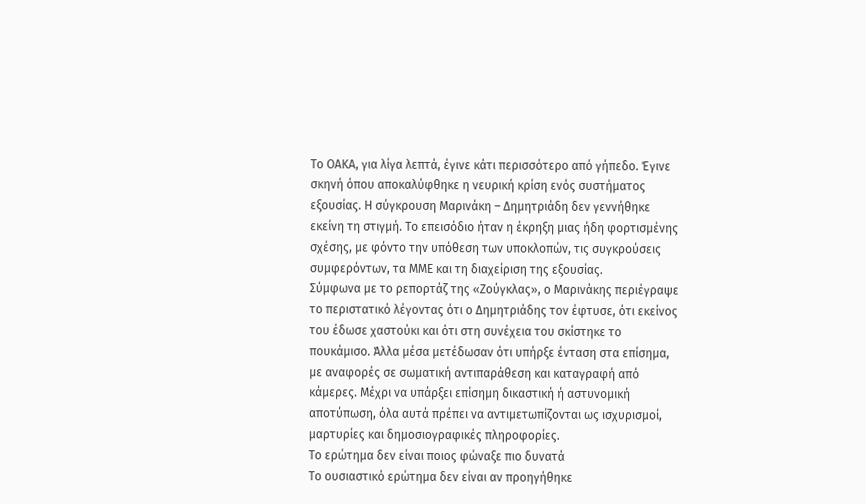Το ΟΑΚΑ, για λίγα λεπτά, έγινε κάτι περισσότερο από γήπεδο. Έγινε σκηνή όπου αποκαλύφθηκε η νευρική κρίση ενός συστήματος εξουσίας. Η σύγκρουση Μαρινάκη – Δημητριάδη δεν γεννήθηκε εκείνη τη στιγμή. Το επεισόδιο ήταν η έκρηξη μιας ήδη φορτισμένης σχέσης, με φόντο την υπόθεση των υποκλοπών, τις συγκρούσεις συμφερόντων, τα ΜΜΕ και τη διαχείριση της εξουσίας.
Σύμφωνα με το ρεπορτάζ της «Ζούγκλας», ο Μαρινάκης περιέγραψε το περιστατικό λέγοντας ότι ο Δημητριάδης τον έφτυσε, ότι εκείνος του έδωσε χαστούκι και ότι στη συνέχεια του σκίστηκε το πουκάμισο. Άλλα μέσα μετέδωσαν ότι υπήρξε ένταση στα επίσημα, με αναφορές σε σωματική αντιπαράθεση και καταγραφή από κάμερες. Μέχρι να υπάρξει επίσημη δικαστική ή αστυνομική αποτύπωση, όλα αυτά πρέπει να αντιμετωπίζονται ως ισχυρισμοί, μαρτυρίες και δημοσιογραφικές πληροφορίες.
Το ερώτημα δεν είναι ποιος φώναξε πιο δυνατά
Το ουσιαστικό ερώτημα δεν είναι αν προηγήθηκε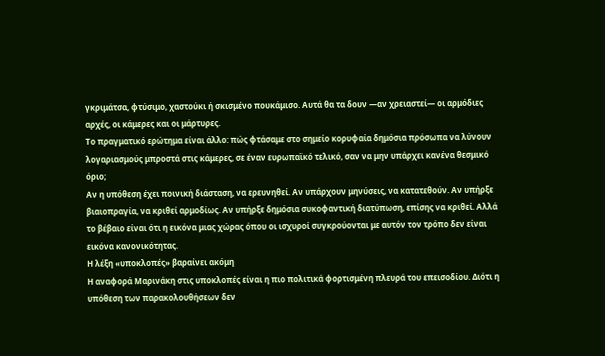γκριμάτσα, φτύσιμο, χαστούκι ή σκισμένο πουκάμισο. Αυτά θα τα δουν —αν χρειαστεί— οι αρμόδιες αρχές, οι κάμερες και οι μάρτυρες.
Το πραγματικό ερώτημα είναι άλλο: πώς φτάσαμε στο σημείο κορυφαία δημόσια πρόσωπα να λύνουν λογαριασμούς μπροστά στις κάμερες, σε έναν ευρωπαϊκό τελικό, σαν να μην υπάρχει κανένα θεσμικό όριο;
Αν η υπόθεση έχει ποινική διάσταση, να ερευνηθεί. Αν υπάρχουν μηνύσεις, να κατατεθούν. Αν υπήρξε βιαιοπραγία, να κριθεί αρμοδίως. Αν υπήρξε δημόσια συκοφαντική διατύπωση, επίσης να κριθεί. Αλλά το βέβαιο είναι ότι η εικόνα μιας χώρας όπου οι ισχυροί συγκρούονται με αυτόν τον τρόπο δεν είναι εικόνα κανονικότητας.
Η λέξη «υποκλοπές» βαραίνει ακόμη
Η αναφορά Μαρινάκη στις υποκλοπές είναι η πιο πολιτικά φορτισμένη πλευρά του επεισοδίου. Διότι η υπόθεση των παρακολουθήσεων δεν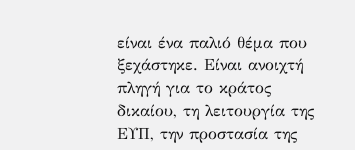είναι ένα παλιό θέμα που ξεχάστηκε. Είναι ανοιχτή πληγή για το κράτος δικαίου, τη λειτουργία της ΕΥΠ, την προστασία της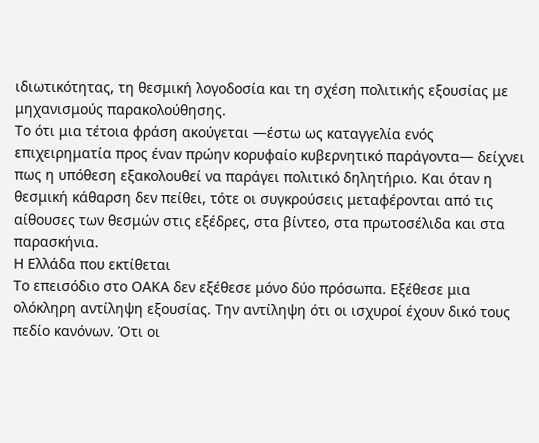ιδιωτικότητας, τη θεσμική λογοδοσία και τη σχέση πολιτικής εξουσίας με μηχανισμούς παρακολούθησης.
Το ότι μια τέτοια φράση ακούγεται —έστω ως καταγγελία ενός επιχειρηματία προς έναν πρώην κορυφαίο κυβερνητικό παράγοντα— δείχνει πως η υπόθεση εξακολουθεί να παράγει πολιτικό δηλητήριο. Και όταν η θεσμική κάθαρση δεν πείθει, τότε οι συγκρούσεις μεταφέρονται από τις αίθουσες των θεσμών στις εξέδρες, στα βίντεο, στα πρωτοσέλιδα και στα παρασκήνια.
Η Ελλάδα που εκτίθεται
Το επεισόδιο στο ΟΑΚΑ δεν εξέθεσε μόνο δύο πρόσωπα. Εξέθεσε μια ολόκληρη αντίληψη εξουσίας. Την αντίληψη ότι οι ισχυροί έχουν δικό τους πεδίο κανόνων. Ότι οι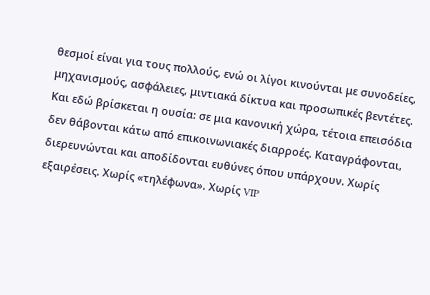θεσμοί είναι για τους πολλούς, ενώ οι λίγοι κινούνται με συνοδείες, μηχανισμούς, ασφάλειες, μιντιακά δίκτυα και προσωπικές βεντέτες.
Και εδώ βρίσκεται η ουσία: σε μια κανονική χώρα, τέτοια επεισόδια δεν θάβονται κάτω από επικοινωνιακές διαρροές. Καταγράφονται, διερευνώνται και αποδίδονται ευθύνες όπου υπάρχουν. Χωρίς εξαιρέσεις. Χωρίς «τηλέφωνα». Χωρίς VIP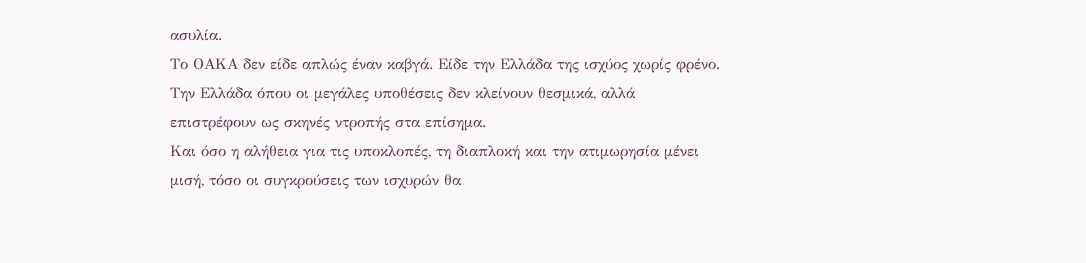ασυλία.
Το ΟΑΚΑ δεν είδε απλώς έναν καβγά. Είδε την Ελλάδα της ισχύος χωρίς φρένο. Την Ελλάδα όπου οι μεγάλες υποθέσεις δεν κλείνουν θεσμικά, αλλά επιστρέφουν ως σκηνές ντροπής στα επίσημα.
Και όσο η αλήθεια για τις υποκλοπές, τη διαπλοκή και την ατιμωρησία μένει μισή, τόσο οι συγκρούσεις των ισχυρών θα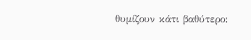θυμίζουν κάτι βαθύτερο: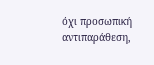όχι προσωπική αντιπαράθεση,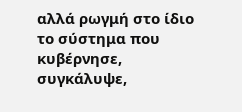αλλά ρωγμή στο ίδιο το σύστημα που κυβέρνησε, συγκάλυψε,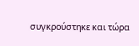συγκρούστηκε και τώρα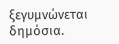ξεγυμνώνεται δημόσια.